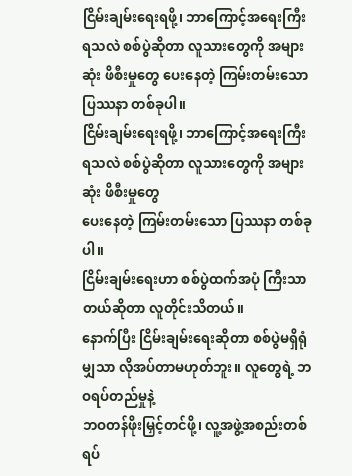ငြိမ်းချမ်းရေးရဖို့၊ ဘာကြောင့်အရေးကြီးရသလဲ စစ်ပွဲဆိုတာ လူသားတွေကို အများဆုံး ဖိစီးမှုတွေ ပေးနေတဲ့ ကြမ်းတမ်းသော ပြဿနာ တစ်ခုပါ။
ငြိမ်းချမ်းရေးရဖို့၊ ဘာကြောင့်အရေးကြီးရသလဲ စစ်ပွဲဆိုတာ လူသားတွေကို အများဆုံး ဖိစီးမှုတွေ
ပေးနေတဲ့ ကြမ်းတမ်းသော ပြဿနာ တစ်ခုပါ။
ငြိမ်းချမ်းရေးဟာ စစ်ပွဲထက်အပုံ ကြီးသာတယ်ဆိုတာ လူတိုင်းသိတယ်။
နောက်ပြီး ငြိမ်းချမ်းရေးဆိုတာ စစ်ပွဲမရှိရုံ မျှသာ လိုအပ်တာမဟုတ်ဘူး။ လူတွေရဲ့ ဘဝရပ်တည်မှုနဲ့
ဘဝတန်ဖိုးမြှင့်တင်ဖို့၊ လူ့အဖွဲ့အစည်းတစ်ရပ်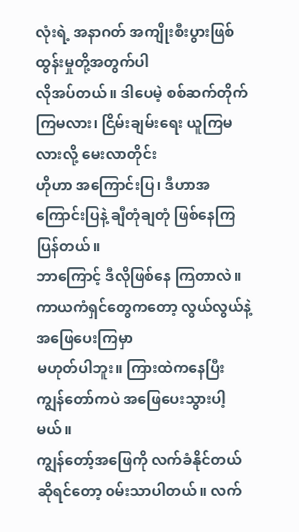လုံးရဲ့ အနာဂတ် အကျိုးစီးပွားဖြစ်ထွန်းမှုတို့အတွက်ပါ
လိုအပ်တယ်။ ဒါပေမဲ့ စစ်ဆက်တိုက်ကြမလား၊ ငြိမ်းချမ်းရေး ယူကြမလားလို့ မေးလာတိုင်း
ဟိုဟာ အကြောင်းပြ၊ ဒီဟာအကြောင်းပြနဲ့ ချီတုံချတုံ ဖြစ်နေကြပြန်တယ်။
ဘာကြောင့် ဒီလိုဖြစ်နေ ကြတာလဲ။ ကာယကံရှင်တွေကတော့ လွယ်လွယ်နဲ့ အဖြေပေးကြမှာ
မဟုတ်ပါဘူး။ ကြားထဲကနေပြီး ကျွန်တော်ကပဲ အဖြေပေးသွားပါ့မယ်။
ကျွန်တော့်အဖြေကို လက်ခံနိုင်တယ်ဆိုရင်တော့ ၀မ်းသာပါတယ်။ လက်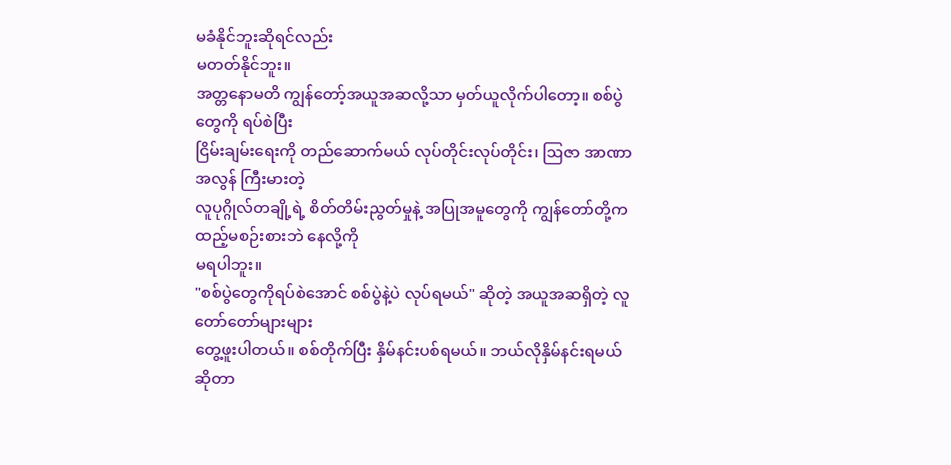မခံနိုင်ဘူးဆိုရင်လည်း
မတတ်နိုင်ဘူး။
အတ္တနောမတိ ကျွန်တော့်အယူအဆလို့သာ မှတ်ယူလိုက်ပါတော့။ စစ်ပွဲတွေကို ရပ်စဲပြီး
ငြိမ်းချမ်းရေးကို တည်ဆောက်မယ် လုပ်တိုင်းလုပ်တိုင်း၊ ဩဇာ အာဏာအလွန် ကြီးမားတဲ့
လူပုဂ္ဂိုလ်တချို့ရဲ့ စိတ်တိမ်းညွတ်မှုနဲ့ အပြုအမူတွေကို ကျွန်တော်တို့က ထည့်မစဉ်းစားဘဲ နေလို့ကို
မရပါဘူး။
"စစ်ပွဲတွေကိုရပ်စဲအောင် စစ်ပွဲနဲ့ပဲ လုပ်ရမယ်" ဆိုတဲ့ အယူအဆရှိတဲ့ လူတော်တော်များများ
တွေ့ဖူးပါတယ်။ စစ်တိုက်ပြီး နှိမ်နင်းပစ်ရမယ်။ ဘယ်လိုနှိမ်နင်းရမယ် ဆိုတာ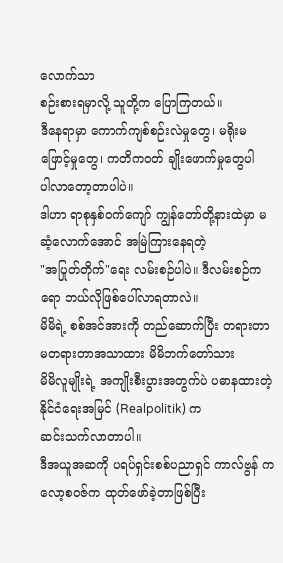လောက်သာ
စဉ်းစားရမှာလို့ သူတို့က ပြောကြတယ်။
ဒီနေရာမှာ ကောက်ကျစ်စဉ်းလဲမှုတွေ၊ မရိုးမဖြောင့်မှုတွေ၊ ကတိကဝတ် ချိုးဖောက်မှုတွေပါ
ပါလာတော့တာပါပဲ။
ဒါဟာ ရာစုနှစ်ဝက်ကျော် ကျွန်တော်တို့နားထဲမှာ မဆံ့လောက်အောင် အမြဲကြားနေရတဲ့
"အပြုတ်တိုက်"ရေး လမ်းစဉ်ပါပဲ။ ဒီလမ်းစဉ်ကရော ဘယ်လိုဖြစ်ပေါ်လာရတာလဲ။
မိမိရဲ့ စစ်အင်အားကို တည်ဆောက်ပြီး တရားတာ မတရားတာအသာထား မိမိဘက်တော်သား
မိမိလူမျိုးရဲ့ အကျိုးစီးပွားအတွက်ပဲ ပဓာနထားတဲ့ နိုင်ငံရေးအမြင် (Realpolitik) က
ဆင်းသက်လာတာပါ။
ဒီအယူအဆကို ပရပ်ရှင်းစစ်ပညာရှင် ကာလ်ဗွန် ကလော့စဝဇ်က ထုတ်ဖော်ခဲ့တာဖြစ်ပြီး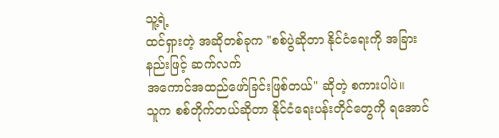သူ့ရဲ့
ထင်ရှားတဲ့ အဆိုတစ်ခုက "စစ်ပွဲဆိုတာ နိုင်ငံရေးကို အခြားနည်းဖြင့် ဆက်လက်
အကောင်အထည်ဖော်ခြင်းဖြစ်တယ်" ဆိုတဲ့ စကားပါပဲ။
သူက စစ်တိုက်တယ်ဆိုတာ နိုင်ငံရေးပန်းတိုင်တွေကို ရအောင်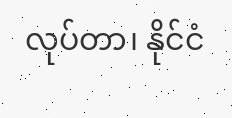လုပ်တာ၊ နိုင်ငံ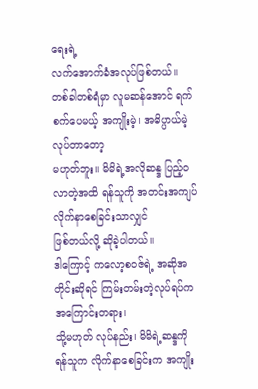ရေးရဲ့
လက်အောက်ခံအလုပ်ဖြစ်တယ်။
တစ်ခါတစ်ရံမှာ လူမဆန်အောင် ရက်စက်ပေမယ့် အကျိုးမဲ့၊ အဓိပ္ပာယ်မဲ့ လုပ်တာတော့
မဟုတ်ဘူး။ မိမိရဲ့အလိုဆန္ဒ ပြည့်ဝလာတဲ့အထိ ရန်သူကို အတင်းအကျပ် လိုက်နာစေခြင်းသာလျှင်
ဖြစ်တယ်လို့ ဆိုခဲ့ပါတယ်။
ဒါကြောင့် ကလော့စဝဇ်ရဲ့ အဆိုအတိုင်းဆိုရင် ကြမ်းတမ်းတဲ့လုပ်ရပ်က အကြောင်းတရား၊
သို့မဟုတ် လုပ်နည်း၊ မိမိရဲ့ဆန္ဒကို ရန်သူက လိုက်နာစေခြင်းက အကျိုး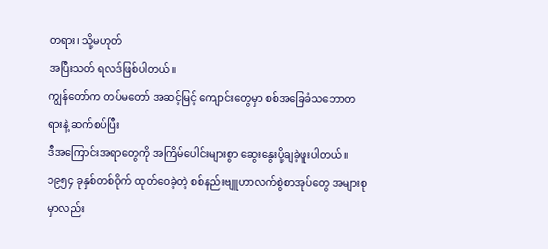တရား၊ သို့မဟုတ်
အပြီးသတ် ရလဒ်ဖြစ်ပါတယ်။
ကျွန်တော်က တပ်မတော် အဆင့်မြင့် ကျောင်းတွေမှာ စစ်အခြေခံသဘောတရားနဲ့ ဆက်စပ်ပြီး
ဒီအကြောင်းအရာတွေကို အကြိမ်ပေါင်းများစွာ ဆွေးနွေးပို့ချခဲ့ဖူးပါတယ်။
၁၉၅၄ ခုနှစ်တစ်ဝိုက် ထုတ်ဝေခဲ့တဲ့ စစ်နည်းဗျူဟာလက်စွဲစာအုပ်တွေ အများစုမှာလည်း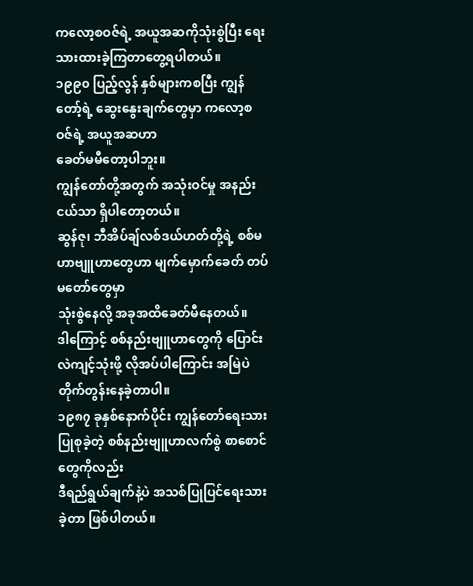ကလော့စဝဇ်ရဲ့ အယူအဆကိုသုံးစွဲပြီး ရေးသားထားခဲ့ကြတာတွေ့ရပါတယ်။
၁၉၉၀ ပြည့်လွန် နှစ်များကစပြီး ကျွန်တော့်ရဲ့ ဆွေးနွေးချက်တွေမှာ ကလော့စဝဇ်ရဲ့ အယူအဆဟာ
ခေတ်မမီတော့ပါဘူး။
ကျွန်တော်တို့အတွက် အသုံးဝင်မှု အနည်းငယ်သာ ရှိပါတော့တယ်။
ဆွန်ဇု၊ ဘီအိပ်ချ်လစ်ဒယ်ဟတ်တို့ရဲ့ စစ်မဟာဗျူဟာတွေဟာ မျက်မှောက်ခေတ် တပ်မတော်တွေမှာ
သုံးစွဲနေလို့ အခုအထိခေတ်မီနေတယ်။
ဒါကြောင့် စစ်နည်းဗျူဟာတွေကို ပြောင်းလဲကျင့်သုံးဖို့ လိုအပ်ပါကြောင်း အမြဲပဲ
တိုက်တွန်းနေခဲ့တာပါ။
၁၉၈၇ ခုနှစ်နောက်ပိုင်း ကျွန်တော်ရေးသားပြုစုခဲ့တဲ့ စစ်နည်းဗျူဟာလက်စွဲ စာစောင်တွေကိုလည်း
ဒီရည်ရွယ်ချက်နဲ့ပဲ အသစ်ပြုပြင်ရေးသားခဲ့တာ ဖြစ်ပါတယ်။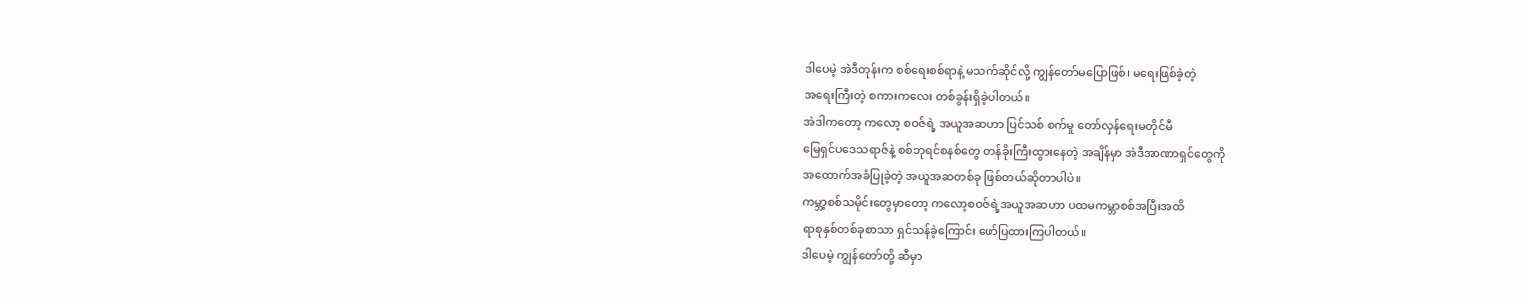ဒါပေမဲ့ အဲဒီတုန်းက စစ်ရေးစစ်ရာနဲ့ မသက်ဆိုင်လို့ ကျွန်တော်မပြောဖြစ်၊ မရေးဖြစ်ခဲ့တဲ့
အရေးကြီးတဲ့ စကားကလေး တစ်ခွန်းရှိခဲ့ပါတယ်။
အဲဒါကတော့ ကလော့ စဝဇ်ရဲ့ အယူအဆဟာ ပြင်သစ် စက်မှု တော်လှန်ရေးမတိုင်မီ
မြေရှင်ပဒေသရာဇ်နဲ့ စစ်ဘုရင်စနစ်တွေ တန်ခိုးကြီးထွားနေတဲ့ အချိန်မှာ အဲဒီအာဏာရှင်တွေကို
အထောက်အခံပြုခဲ့တဲ့ အယူအဆတစ်ခု ဖြစ်တယ်ဆိုတာပါပဲ။
ကမ္ဘာ့စစ်သမိုင်းတွေမှာတော့ ကလော့စဝဇ်ရဲ့အယူအဆဟာ ပထမကမ္ဘာစစ်အပြီးအထိ
ရာစုနှစ်တစ်ခုစာသာ ရှင်သန်ခဲ့ကြောင်း ဖော်ပြထားကြပါတယ်။
ဒါပေမဲ့ ကျွန်တော်တို့ ဆီမှာ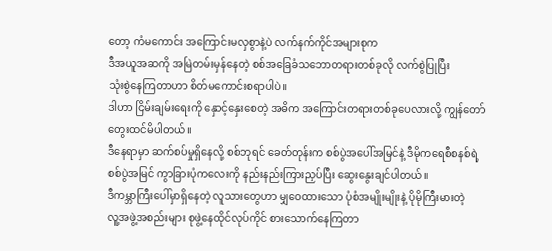တော့ ကံမကောင်း အကြောင်းမလှစွာနဲ့ပဲ လက်နက်ကိုင်အများစုက
ဒီအယူအဆကို အမြဲတမ်းမှန်နေတဲ့ စစ်အခြေခံသဘောတရားတစ်ခုလို လက်စွဲပြုပြီး
သုံးစွဲနေကြတာဟာ စိတ်မကောင်းစရာပါပဲ။
ဒါဟာ ငြိမ်းချမ်းရေးကို နှောင့်နှေးစေတဲ့ အဓိက အကြောင်းတရားတစ်ခုပေလားလို့ ကျွန်တော်
တွေးထင်မိပါတယ်။
ဒီနေရာမှာ ဆက်စပ်မှုရှိနေလို့ စစ်ဘုရင် ခေတ်တုန်းက စစ်ပွဲအပေါ်အမြင်နဲ့ ဒီမိုကရေစီစနစ်ရဲ့
စစ်ပွဲအမြင် ကွာခြားပုံကလေးကို နည်းနည်းကြားညှပ်ပြီး ဆွေးနွေးချင်ပါတယ်။
ဒီကမ္ဘာကြီးပေါ်မှာရှိနေတဲ့ လူသားတွေဟာ မျှဝေထားသော ပုံစံအမျိုးမျိုးနဲ့ ပိုမိုကြီးမားတဲ့
လူ့အဖွဲ့အစည်းများ စုဖွဲ့နေထိုင်လုပ်ကိုင် စားသောက်နေကြတာ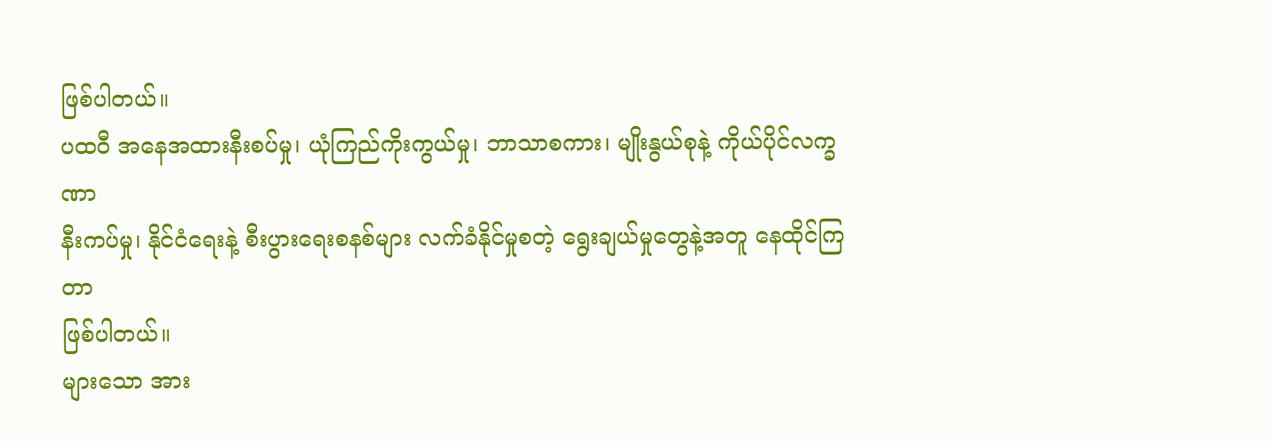ဖြစ်ပါတယ်။
ပထဝီ အနေအထားနီးစပ်မှု၊ ယုံကြည်ကိုးကွယ်မှု၊ ဘာသာစကား၊ မျိုးနွယ်စုနဲ့ ကိုယ်ပိုင်လက္ခဏာ
နီးကပ်မှု၊ နိုင်ငံရေးနဲ့ စီးပွားရေးစနစ်များ လက်ခံနိုင်မှုစတဲ့ ရွေးချယ်မှုတွေနဲ့အတူ နေထိုင်ကြတာ
ဖြစ်ပါတယ်။
များသော အား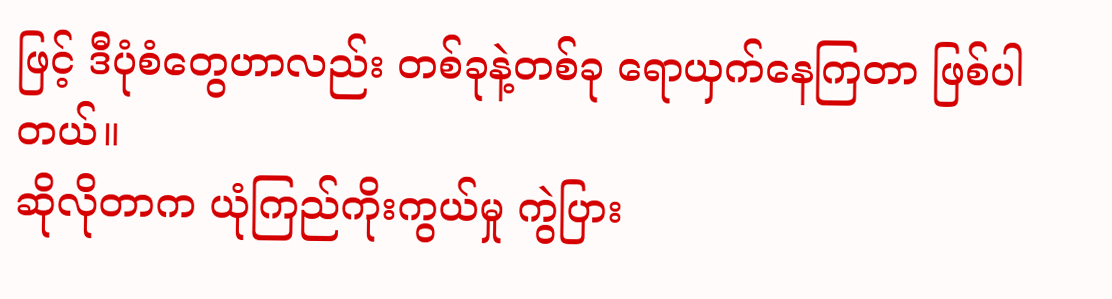ဖြင့် ဒီပုံစံတွေဟာလည်း တစ်ခုနဲ့တစ်ခု ရောယှက်နေကြတာ ဖြစ်ပါတယ်။
ဆိုလိုတာက ယုံကြည်ကိုးကွယ်မှု ကွဲပြား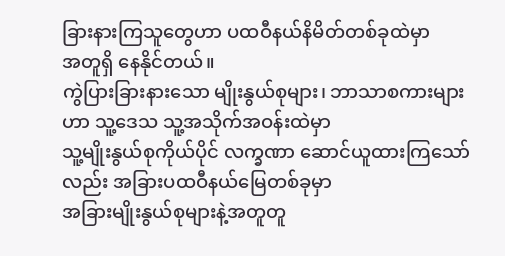ခြားနားကြသူတွေဟာ ပထဝီနယ်နိမိတ်တစ်ခုထဲမှာ
အတူရှိ နေနိုင်တယ်။
ကွဲပြားခြားနားသော မျိုးနွယ်စုများ၊ ဘာသာစကားများဟာ သူ့ဒေသ သူ့အသိုက်အဝန်းထဲမှာ
သူ့မျိုးနွယ်စုကိုယ်ပိုင် လက္ခဏာ ဆောင်ယူထားကြသော်လည်း အခြားပထဝီနယ်မြေတစ်ခုမှာ
အခြားမျိုးနွယ်စုများနဲ့အတူတူ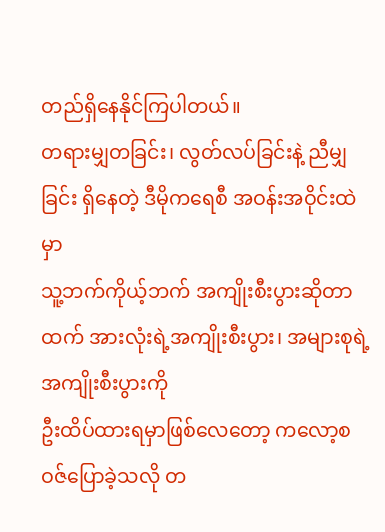တည်ရှိနေနိုင်ကြပါတယ်။
တရားမျှတခြင်း၊ လွတ်လပ်ခြင်းနဲ့ ညီမျှခြင်း ရှိနေတဲ့ ဒီမိုကရေစီ အဝန်းအဝိုင်းထဲမှာ
သူ့ဘက်ကိုယ့်ဘက် အကျိုးစီးပွားဆိုတာထက် အားလုံးရဲ့အကျိုးစီးပွား၊ အများစုရဲ့ အကျိုးစီးပွားကို
ဦးထိပ်ထားရမှာဖြစ်လေတော့ ကလော့စဝဇ်ပြောခဲ့သလို တ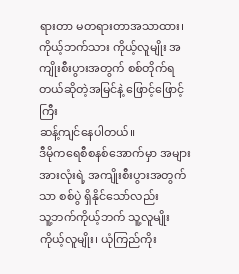ရားတာ မတရားတာအသာထား၊
ကိုယ့်ဘက်သား ကိုယ့်လူမျိုး အကျိုးစီးပွားအတွက် စစ်တိုက်ရတယ်ဆိုတဲ့အမြင်နဲ့ ဖြောင့်ဖြောင့်ကြီး
ဆန့်ကျင်နေပါတယ်။
ဒီမိုကရေစီစနစ်အောက်မှာ အများအားလုံးရဲ့ အကျိုးစီးပွားအတွက်သာ စစ်ပွဲ ရှိနိုင်သော်လည်း
သူ့ဘက်ကိုယ့်ဘက် သူ့လူမျိုးကိုယ့်လူမျိုး၊ ယုံကြည်ကိုး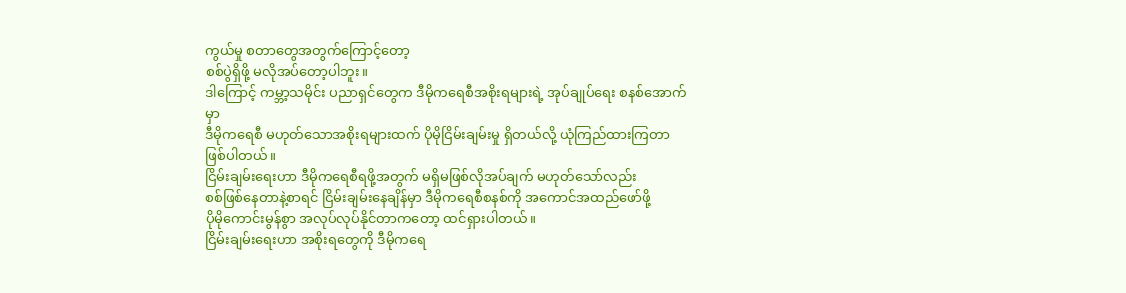ကွယ်မှု စတာတွေအတွက်ကြောင့်တော့
စစ်ပွဲရှိဖို့ မလိုအပ်တော့ပါဘူး။
ဒါကြောင့် ကမ္ဘာ့သမိုင်း ပညာရှင်တွေက ဒီမိုကရေစီအစိုးရများရဲ့ အုပ်ချုပ်ရေး စနစ်အောက်မှာ
ဒီမိုကရေစီ မဟုတ်သောအစိုးရများထက် ပိုမိုငြိမ်းချမ်းမှု ရှိတယ်လို့ ယုံကြည်ထားကြတာ
ဖြစ်ပါတယ်။
ငြိမ်းချမ်းရေးဟာ ဒီမိုကရေစီရဖို့အတွက် မရှိမဖြစ်လိုအပ်ချက် မဟုတ်သော်လည်း
စစ်ဖြစ်နေတာနဲ့စာရင် ငြိမ်းချမ်းနေချိန်မှာ ဒီမိုကရေစီစနစ်ကို အကောင်အထည်ဖော်ဖို့
ပိုမိုကောင်းမွန်စွာ အလုပ်လုပ်နိုင်တာကတော့ ထင်ရှားပါတယ်။
ငြိမ်းချမ်းရေးဟာ အစိုးရတွေကို ဒီမိုကရေ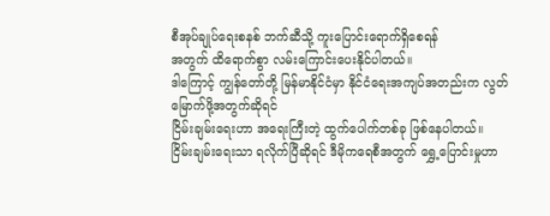စီအုပ်ချုပ်ရေးစနစ် ဘက်ဆီသို့ ကူးပြောင်းရောက်ရှိစေရန်
အတွက် ထိရောက်စွာ လမ်းကြောင်းပေးနိုင်ပါတယ်။
ဒါကြောင့် ကျွန်တော်တို့ မြန်မာနိုင်ငံမှာ နိုင်ငံရေးအကျပ်အတည်းက လွတ်မြောက်ဖို့အတွက်ဆိုရင်
ငြိမ်းချမ်းရေးဟာ အရေးကြီးတဲ့ ထွက်ပေါက်တစ်ခု ဖြစ်နေပါတယ်။
ငြိမ်းချမ်းရေးသာ ရလိုက်ပြီဆိုရင် ဒီမိုကရေစီအတွက် ရွှေ့ပြောင်းမှုဟာ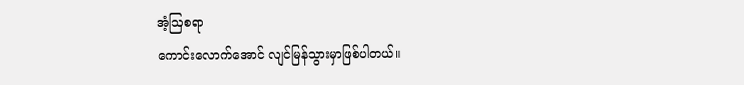အံ့ဩစရာ
ကောင်းလောက်အောင် လျင်မြန်သွားမှာဖြစ်ပါတယ်။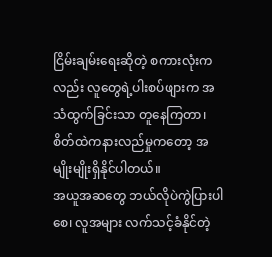ငြိမ်းချမ်းရေးဆိုတဲ့ စကားလုံးကလည်း လူတွေရဲ့ပါးစပ်ဖျားက အသံထွက်ခြင်းသာ တူနေကြတာ၊
စိတ်ထဲကနားလည်မှုကတော့ အမျိုးမျိုးရှိနိုင်ပါတယ်။
အယူအဆတွေ ဘယ်လိုပဲကွဲပြားပါစေ၊ လူအများ လက်သင့်ခံနိုင်တဲ့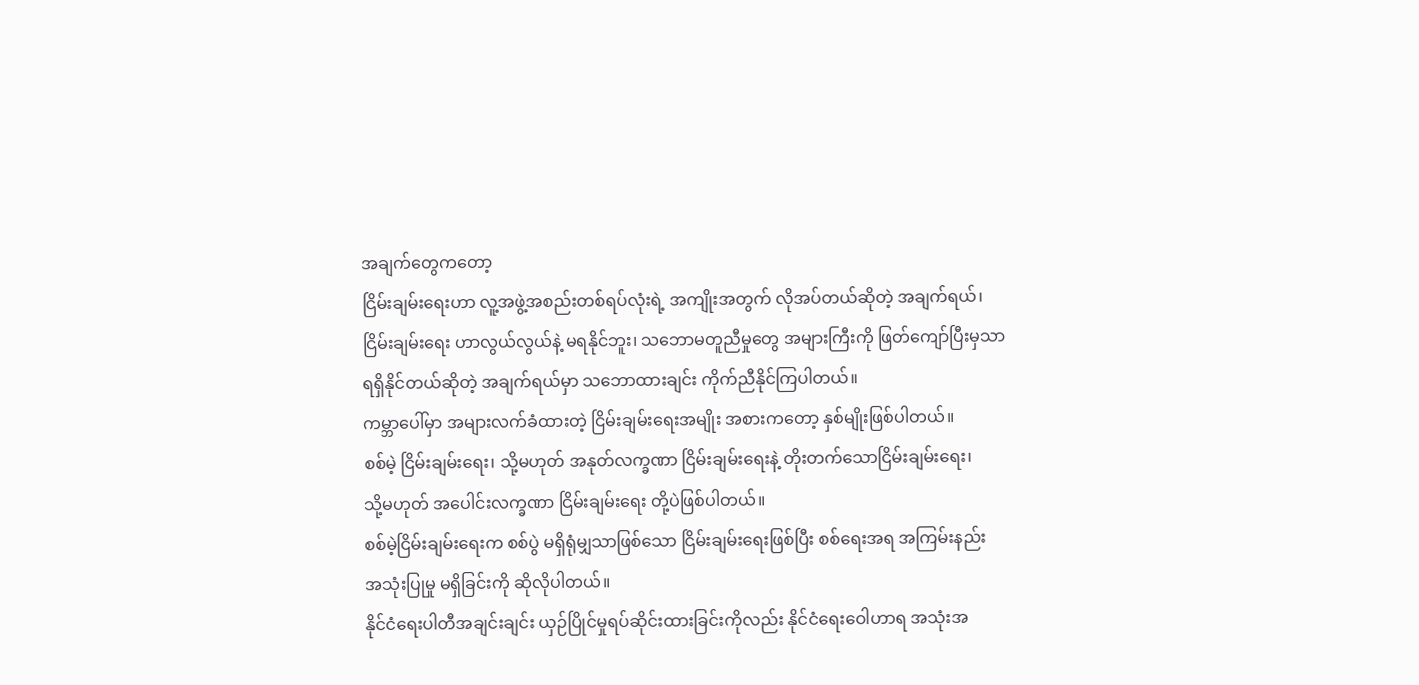အချက်တွေကတော့
ငြိမ်းချမ်းရေးဟာ လူ့အဖွဲ့အစည်းတစ်ရပ်လုံးရဲ့ အကျိုးအတွက် လိုအပ်တယ်ဆိုတဲ့ အချက်ရယ်၊
ငြိမ်းချမ်းရေး ဟာလွယ်လွယ်နဲ့ မရနိုင်ဘူး၊ သဘောမတူညီမှုတွေ အများကြီးကို ဖြတ်ကျော်ပြီးမှသာ
ရရှိနိုင်တယ်ဆိုတဲ့ အချက်ရယ်မှာ သဘောထားချင်း ကိုက်ညီနိုင်ကြပါတယ်။
ကမ္ဘာပေါ်မှာ အများလက်ခံထားတဲ့ ငြိမ်းချမ်းရေးအမျိုး အစားကတော့ နှစ်မျိုးဖြစ်ပါတယ်။
စစ်မဲ့ ငြိမ်းချမ်းရေး၊ သို့မဟုတ် အနုတ်လက္ခဏာ ငြိမ်းချမ်းရေးနဲ့ တိုးတက်သောငြိမ်းချမ်းရေး၊
သို့မဟုတ် အပေါင်းလက္ခဏာ ငြိမ်းချမ်းရေး တို့ပဲဖြစ်ပါတယ်။
စစ်မဲ့ငြိမ်းချမ်းရေးက စစ်ပွဲ မရှိရုံမျှသာဖြစ်သော ငြိမ်းချမ်းရေးဖြစ်ပြီး စစ်ရေးအရ အကြမ်းနည်း
အသုံးပြုမှု မရှိခြင်းကို ဆိုလိုပါတယ်။
နိုင်ငံရေးပါတီအချင်းချင်း ယှဉ်ပြိုင်မှုရပ်ဆိုင်းထားခြင်းကိုလည်း နိုင်ငံရေးဝေါဟာရ အသုံးအ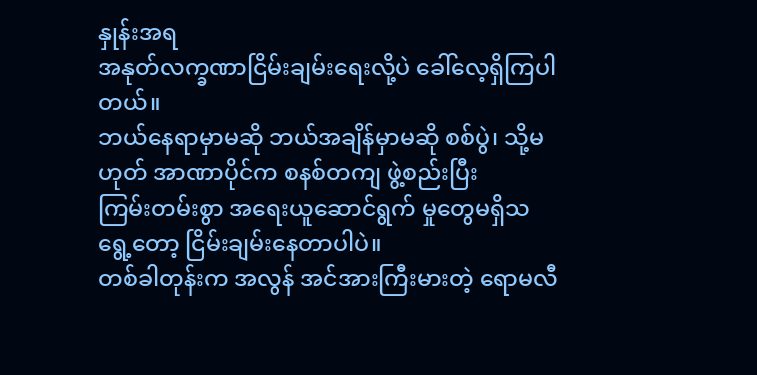နှုန်းအရ
အနုတ်လက္ခဏာငြိမ်းချမ်းရေးလို့ပဲ ခေါ်လေ့ရှိကြပါတယ်။
ဘယ်နေရာမှာမဆို ဘယ်အချိန်မှာမဆို စစ်ပွဲ၊ သို့မဟုတ် အာဏာပိုင်က စနစ်တကျ ဖွဲ့စည်းပြီး
ကြမ်းတမ်းစွာ အရေးယူဆောင်ရွက် မှုတွေမရှိသရွေ့တော့ ငြိမ်းချမ်းနေတာပါပဲ။
တစ်ခါတုန်းက အလွန် အင်အားကြီးမားတဲ့ ရောမလီ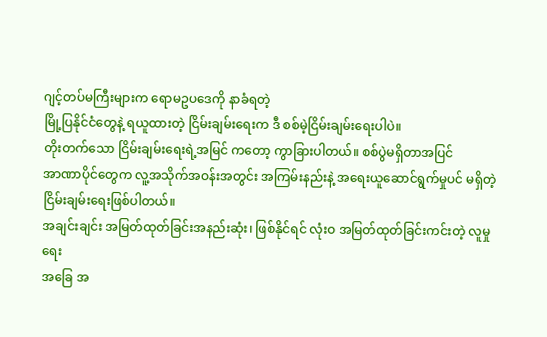ဂျင့်တပ်မကြီးများက ရောမဥပဒေကို နာခံရတဲ့
မြို့ပြနိုင်ငံတွေနဲ့ ရယူထားတဲ့ ငြိမ်းချမ်းရေးက ဒီ စစ်မဲ့ငြိမ်းချမ်းရေးပါပဲ။
တိုးတက်သော ငြိမ်းချမ်းရေးရဲ့အမြင် ကတော့ ကွာခြားပါတယ်။ စစ်ပွဲမရှိတာအပြင်
အာဏာပိုင်တွေက လူ့အသိုက်အဝန်းအတွင်း အကြမ်းနည်းနဲ့ အရေးယူဆောင်ရွက်မှုပင် မရှိတဲ့
ငြိမ်းချမ်းရေးဖြစ်ပါတယ်။
အချင်းချင်း အမြတ်ထုတ်ခြင်းအနည်းဆုံး၊ ဖြစ်နိုင်ရင် လုံးဝ အမြတ်ထုတ်ခြင်းကင်းတဲ့ လူမှုရေး
အခြေ အ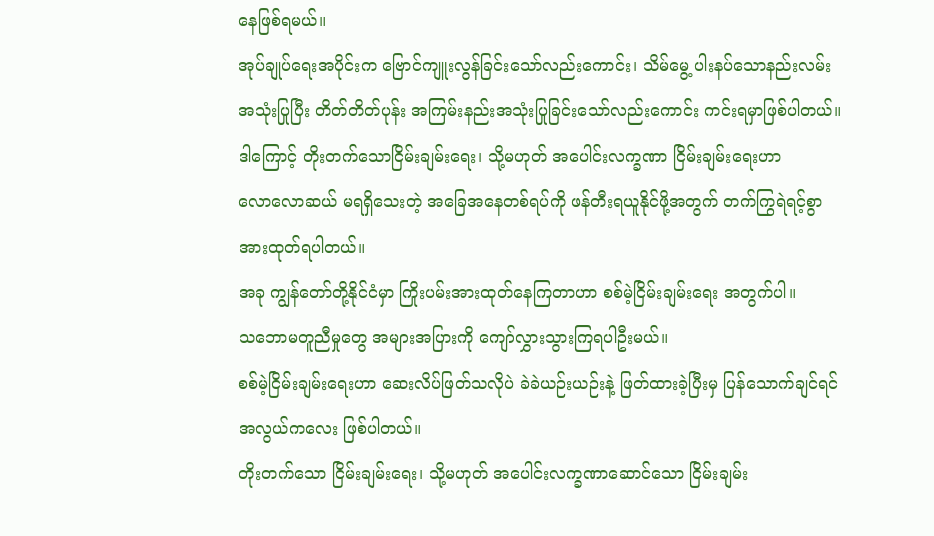နေဖြစ်ရမယ်။
အုပ်ချုပ်ရေးအပိုင်းက ဗြောင်ကျူးလွန်ခြင်းသော်လည်းကောင်း၊ သိမ်မွေ့ ပါးနပ်သောနည်းလမ်း
အသုံးပြုပြီး တိတ်တိတ်ပုန်း အကြမ်းနည်းအသုံးပြုခြင်းသော်လည်းကောင်း ကင်းရမှာဖြစ်ပါတယ်။
ဒါကြောင့် တိုးတက်သောငြိမ်းချမ်းရေး၊ သို့မဟုတ် အပေါင်းလက္ခဏာ ငြိမ်းချမ်းရေးဟာ
လောလောဆယ် မရရှိသေးတဲ့ အခြေအနေတစ်ရပ်ကို ဖန်တီးရယူနိုင်ဖို့အတွက် တက်ကြွရဲရင့်စွာ
အားထုတ်ရပါတယ်။
အခု ကျွန်တော်တို့နိုင်ငံမှာ ကြိုးပမ်းအားထုတ်နေကြတာဟာ စစ်မဲ့ငြိမ်းချမ်းရေး အတွက်ပါ။
သဘောမတူညီမှုတွေ အများအပြားကို ကျော်လွှားသွားကြရပါဦးမယ်။
စစ်မဲ့ငြိမ်းချမ်းရေးဟာ ဆေးလိပ်ဖြတ်သလိုပဲ ခဲခဲယဉ်းယဉ်းနဲ့ ဖြတ်ထားခဲ့ပြီးမှ ပြန်သောက်ချင်ရင်
အလွယ်ကလေး ဖြစ်ပါတယ်။
တိုးတက်သော ငြိမ်းချမ်းရေး၊ သို့မဟုတ် အပေါင်းလက္ခဏာဆောင်သော ငြိမ်းချမ်း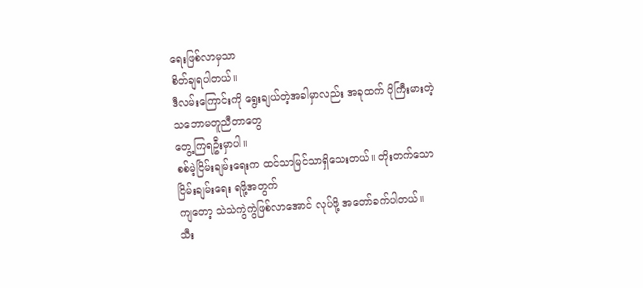ရေးဖြစ်လာမှသာ
စိတ်ချရပါတယ်။
ဒီလမ်းကြောင်းကို ရွေးချယ်တဲ့အခါမှာလည်း အခုထက် ပိုကြီးမားတဲ့ သဘောမတူညီတာတွေ
တွေ့ကြရဦးမှာပါ။
စစ်မဲ့ငြိမ်းချမ်းရေးက ထင်သာမြင်သာရှိသေးတယ်။ တိုးတက်သော ငြိမ်းချမ်းရေး ရဖို့အတွက်
ကျတော့ သဲသဲကွဲကွဲဖြစ်လာအောင် လုပ်ဖို့ အတော်ခက်ပါတယ်။
သီး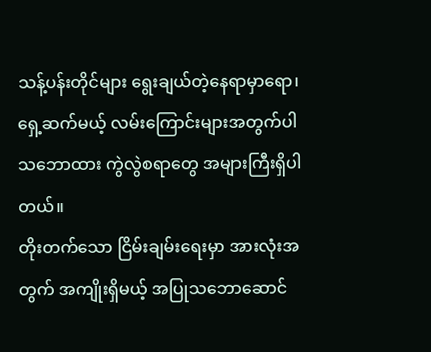သန့်ပန်းတိုင်များ ရွေးချယ်တဲ့နေရာမှာရော၊ ရှေ့ဆက်မယ့် လမ်းကြောင်းများအတွက်ပါ
သဘောထား ကွဲလွဲစရာတွေ အများကြီးရှိပါတယ်။
တိုးတက်သော ငြိမ်းချမ်းရေးမှာ အားလုံးအတွက် အကျိုးရှိမယ့် အပြုသဘောဆောင်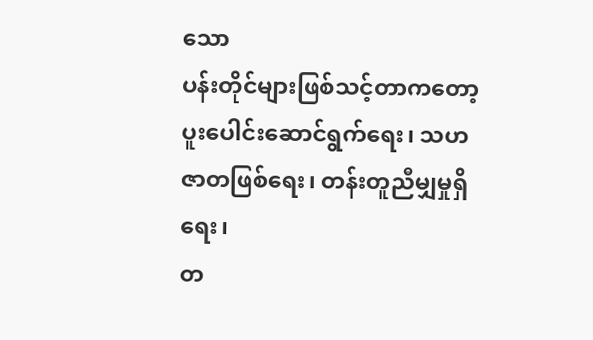သော
ပန်းတိုင်များဖြစ်သင့်တာကတော့ ပူးပေါင်းဆောင်ရွက်ရေး၊ သဟဇာတဖြစ်ရေး၊ တန်းတူညီမျှမှုရှိရေး၊
တ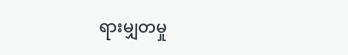ရားမျှတမှု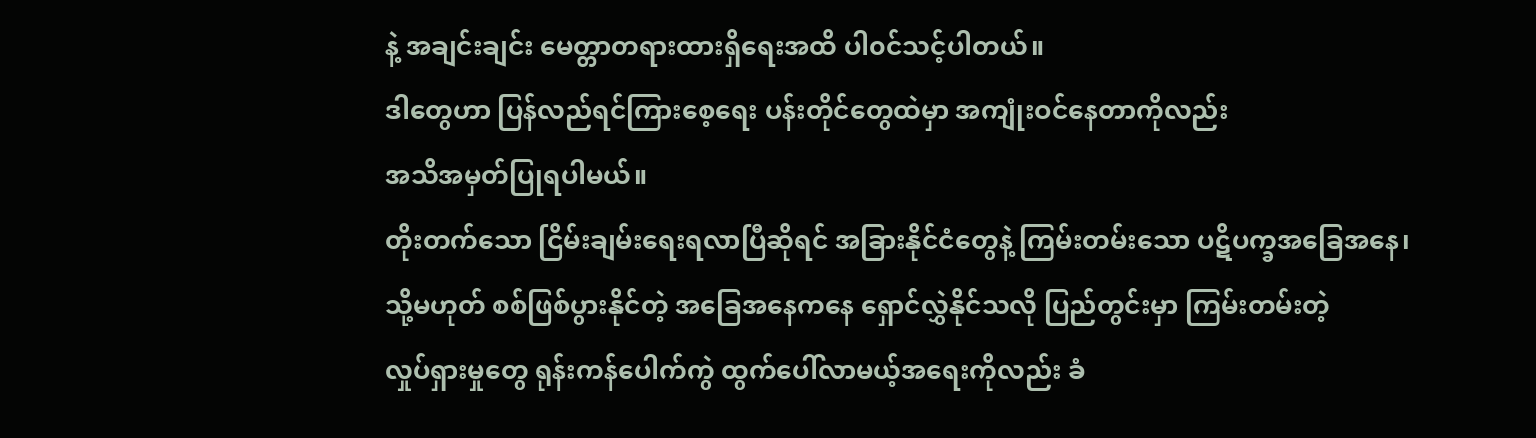နဲ့ အချင်းချင်း မေတ္တာတရားထားရှိရေးအထိ ပါ၀င်သင့်ပါတယ်။
ဒါတွေဟာ ပြန်လည်ရင်ကြားစေ့ရေး ပန်းတိုင်တွေထဲမှာ အကျုံးဝင်နေတာကိုလည်း
အသိအမှတ်ပြုရပါမယ်။
တိုးတက်သော ငြိမ်းချမ်းရေးရလာပြီဆိုရင် အခြားနိုင်ငံတွေနဲ့ ကြမ်းတမ်းသော ပဋိပက္ခအခြေအနေ၊
သို့မဟုတ် စစ်ဖြစ်ပွားနိုင်တဲ့ အခြေအနေကနေ ရှောင်လွှဲနိုင်သလို ပြည်တွင်းမှာ ကြမ်းတမ်းတဲ့
လှုပ်ရှားမှုတွေ ရုန်းကန်ပေါက်ကွဲ ထွက်ပေါ်လာမယ့်အရေးကိုလည်း ခံ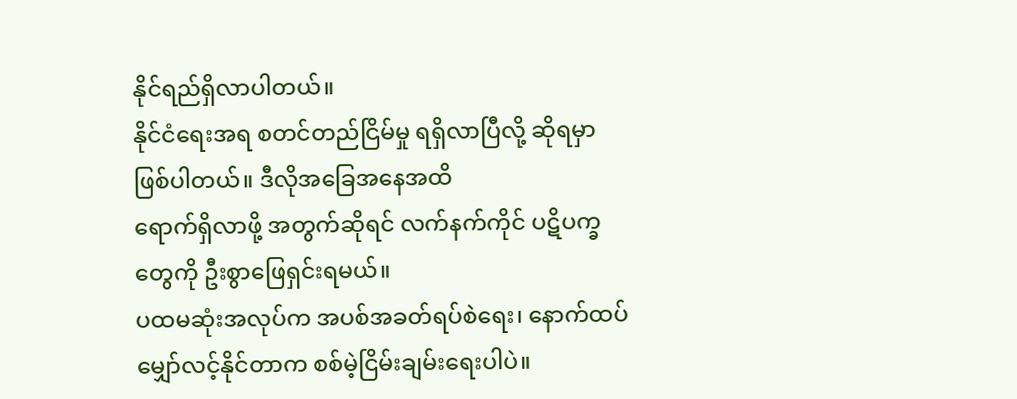နိုင်ရည်ရှိလာပါတယ်။
နိုင်ငံရေးအရ စတင်တည်ငြိမ်မှု ရရှိလာပြီလို့ ဆိုရမှာဖြစ်ပါတယ်။ ဒီလိုအခြေအနေအထိ
ရောက်ရှိလာဖို့ အတွက်ဆိုရင် လက်နက်ကိုင် ပဋိပက္ခတွေကို ဦးစွာဖြေရှင်းရမယ်။
ပထမဆုံးအလုပ်က အပစ်အခတ်ရပ်စဲရေး၊ နောက်ထပ်မျှော်လင့်နိုင်တာက စစ်မဲ့ငြိမ်းချမ်းရေးပါပဲ။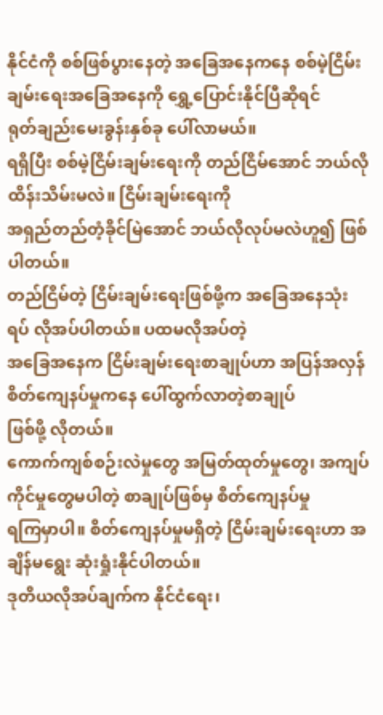နိုင်ငံကို စစ်ဖြစ်ပွားနေတဲ့ အခြေအနေကနေ စစ်မဲ့ငြိမ်းချမ်းရေးအခြေအနေကို ရွှေ့ပြောင်းနိုင်ပြီဆိုရင်
ရုတ်ချည်းမေးခွန်းနှစ်ခု ပေါ်လာမယ်။
ရရှိပြီး စစ်မဲ့ငြိမ်းချမ်းရေးကို တည်ငြိမ်အောင် ဘယ်လိုထိန်းသိမ်းမလဲ။ ငြိမ်းချမ်းရေးကို
အရှည်တည်တံ့ခိုင်မြဲအောင် ဘယ်လိုလုပ်မလဲဟူ၍ ဖြစ်ပါတယ်။
တည်ငြိမ်တဲ့ ငြိမ်းချမ်းရေးဖြစ်ဖို့က အခြေအနေသုံးရပ် လိုအပ်ပါတယ်။ ပထမလိုအပ်တဲ့
အခြေအနေက ငြိမ်းချမ်းရေးစာချုပ်ဟာ အပြန်အလှန် စိတ်ကျေနပ်မှုကနေ ပေါ်ထွက်လာတဲ့စာချုပ်
ဖြစ်ဖို့ လိုတယ်။
ကောက်ကျစ်စဉ်းလဲမှုတွေ အမြတ်ထုတ်မှုတွေ၊ အကျပ်ကိုင်မှုတွေမပါတဲ့ စာချုပ်ဖြစ်မှ စိတ်ကျေနပ်မှု
ရကြမှာပါ။ စိတ်ကျေနပ်မှုမရှိတဲ့ ငြိမ်းချမ်းရေးဟာ အချိန်မရွေး ဆုံးရှုံးနိုင်ပါတယ်။
ဒုတိယလိုအပ်ချက်က နိုင်ငံရေး၊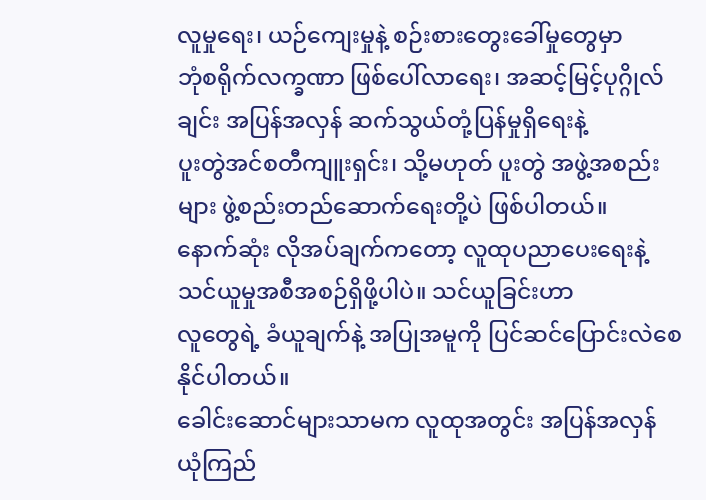လူမှုရေး၊ ယဉ်ကျေးမှုနဲ့ စဉ်းစားတွေးခေါ်မှုတွေမှာ
ဘုံစရိုက်လက္ခဏာ ဖြစ်ပေါ်လာရေး၊ အဆင့်မြင့်ပုဂ္ဂိုလ်ချင်း အပြန်အလှန် ဆက်သွယ်တုံ့ပြန်မှုရှိရေးနဲ့
ပူးတွဲအင်စတီကျူးရှင်း၊ သို့မဟုတ် ပူးတွဲ အဖွဲ့အစည်းများ ဖွဲ့စည်းတည်ဆောက်ရေးတို့ပဲ ဖြစ်ပါတယ်။
နောက်ဆုံး လိုအပ်ချက်ကတော့ လူထုပညာပေးရေးနဲ့ သင်ယူမှုအစီအစဉ်ရှိဖို့ပါပဲ။ သင်ယူခြင်းဟာ
လူတွေရဲ့ ခံယူချက်နဲ့ အပြုအမူကို ပြင်ဆင်ပြောင်းလဲစေနိုင်ပါတယ်။
ခေါင်းဆောင်များသာမက လူထုအတွင်း အပြန်အလှန် ယုံကြည်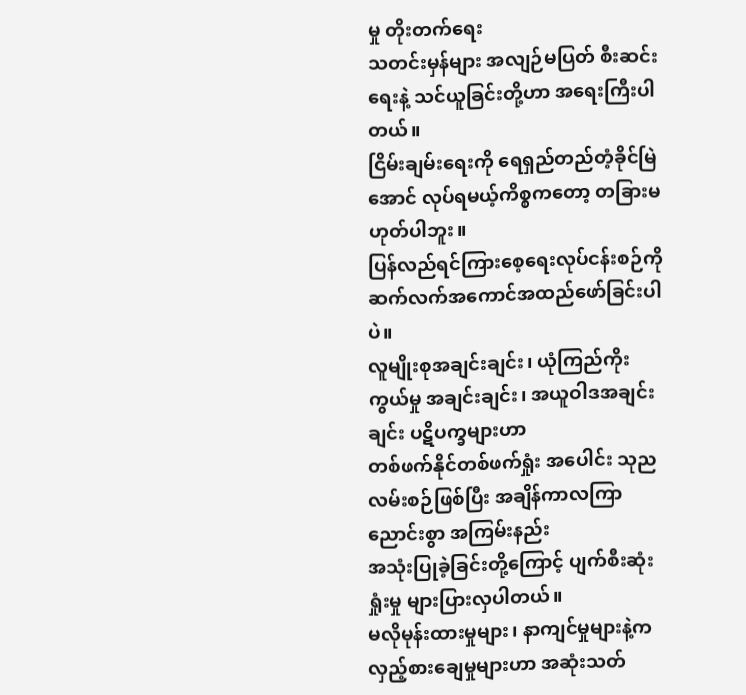မှု တိုးတက်ရေး
သတင်းမှန်များ အလျဉ်မပြတ် စီးဆင်းရေးနဲ့ သင်ယူခြင်းတို့ဟာ အရေးကြီးပါတယ်။
ငြိမ်းချမ်းရေးကို ရေရှည်တည်တံ့ခိုင်မြဲအောင် လုပ်ရမယ့်ကိစ္စကတော့ တခြားမဟုတ်ပါဘူး။
ပြန်လည်ရင်ကြားစေ့ရေးလုပ်ငန်းစဉ်ကို ဆက်လက်အကောင်အထည်ဖော်ခြင်းပါပဲ။
လူမျိုးစုအချင်းချင်း၊ ယုံကြည်ကိုးကွယ်မှု အချင်းချင်း၊ အယူဝါဒအချင်းချင်း ပဋိပက္ခများဟာ
တစ်ဖက်နိုင်တစ်ဖက်ရှုံး အပေါင်း သုညလမ်းစဉ်ဖြစ်ပြီး အချိန်ကာလကြာ ညောင်းစွာ အကြမ်းနည်း
အသုံးပြုခဲ့ခြင်းတို့ကြောင့် ပျက်စီးဆုံးရှုံးမှု များပြားလှပါတယ်။
မလိုမုန်းထားမှုများ၊ နာကျင်မှုများနဲ့က လှည့်စားချေမှုများဟာ အဆုံးသတ်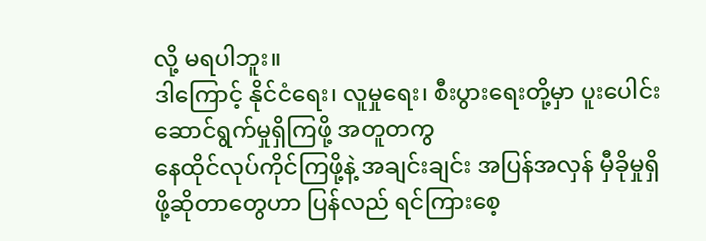လို့ မရပါဘူး။
ဒါကြောင့် နိုင်ငံရေး၊ လူမှုရေး၊ စီးပွားရေးတို့မှာ ပူးပေါင်းဆောင်ရွက်မှုရှိကြဖို့ အတူတကွ
နေထိုင်လုပ်ကိုင်ကြဖို့နဲ့ အချင်းချင်း အပြန်အလှန် မှီခိုမှုရှိဖို့ဆိုတာတွေဟာ ပြန်လည် ရင်ကြားစေ့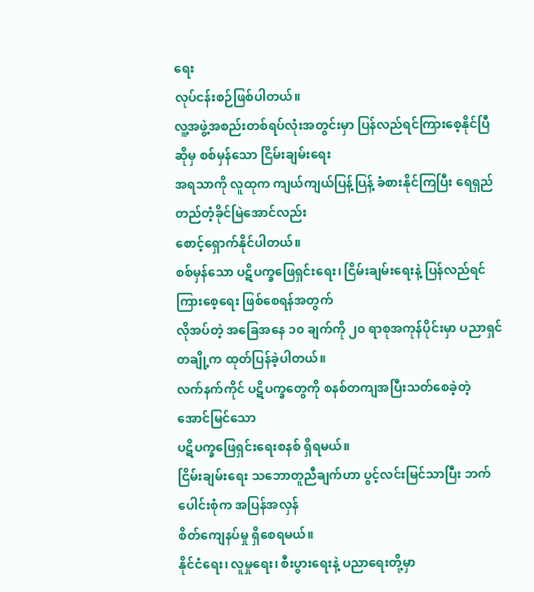ရေး
လုပ်ငန်းစဉ်ဖြစ်ပါတယ်။
လူ့အဖွဲ့အစည်းတစ်ရပ်လုံးအတွင်းမှာ ပြန်လည်ရင်ကြားစေ့နိုင်ပြီဆိုမှ စစ်မှန်သော ငြိမ်းချမ်းရေး
အရသာကို လူထုက ကျယ်ကျယ်ပြန့်ပြန့် ခံစားနိုင်ကြပြီး ရေရှည်တည်တံ့ခိုင်မြဲအောင်လည်း
စောင့်ရှောက်နိုင်ပါတယ်။
စစ်မှန်သော ပဋိပက္ခဖြေရှင်းရေး၊ ငြိမ်းချမ်းရေးနဲ့ ပြန်လည်ရင်ကြားစေ့ရေး ဖြစ်စေရန်အတွက်
လိုအပ်တဲ့ အခြေအနေ ၁၀ ချက်ကို ၂၀ ရာစုအကုန်ပိုင်းမှာ ပညာရှင်တချို့က ထုတ်ပြန်ခဲ့ပါတယ်။
လက်နက်ကိုင် ပဋိပက္ခတွေကို စနစ်တကျအပြီးသတ်စေခဲ့တဲ့ အောင်မြင်သော
ပဋိပက္ခဖြေရှင်းရေးစနစ် ရှိရမယ်။
ငြိမ်းချမ်းရေး သဘောတူညီချက်ဟာ ပွင့်လင်းမြင်သာပြီး ဘက်ပေါင်းစုံက အပြန်အလှန်
စိတ်ကျေနပ်မှု ရှိစေရမယ်။
နိုင်ငံရေး၊ လူမှုရေး၊ စီးပွားရေးနဲ့ ပညာရေးတို့မှာ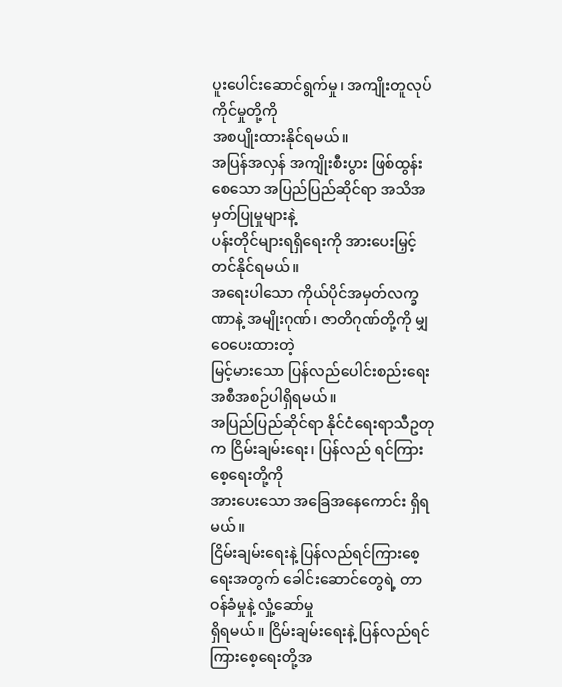ပူးပေါင်းဆောင်ရွက်မှု၊ အကျိုးတူလုပ်ကိုင်မှုတို့ကို
အစပျိုးထားနိုင်ရမယ်။
အပြန်အလှန် အကျိုးစီးပွား ဖြစ်ထွန်းစေသော အပြည်ပြည်ဆိုင်ရာ အသိအမှတ်ပြုမှုများနဲ့
ပန်းတိုင်များရရှိရေးကို အားပေးမြှင့်တင်နိုင်ရမယ်။
အရေးပါသော ကိုယ်ပိုင်အမှတ်လက္ခဏာနဲ့ အမျိုးဂုဏ်၊ ဇာတိဂုဏ်တို့ကို မျှဝေပေးထားတဲ့
မြင့်မားသော ပြန်လည်ပေါင်းစည်းရေး အစီအစဉ်ပါရှိရမယ်။
အပြည်ပြည်ဆိုင်ရာ နိုင်ငံရေးရာသီဥတုက ငြိမ်းချမ်းရေး၊ ပြန်လည် ရင်ကြားစေ့ရေးတို့ကို
အားပေးသော အခြေအနေကောင်း ရှိရမယ်။
ငြိမ်းချမ်းရေးနဲ့ ပြန်လည်ရင်ကြားစေ့ရေးအတွက် ခေါင်းဆောင်တွေရဲ့ တာဝန်ခံမှုနဲ့ လှုံ့ဆော်မှု
ရှိရမယ်။ ငြိမ်းချမ်းရေးနဲ့ ပြန်လည်ရင်ကြားစေ့ရေးတို့အ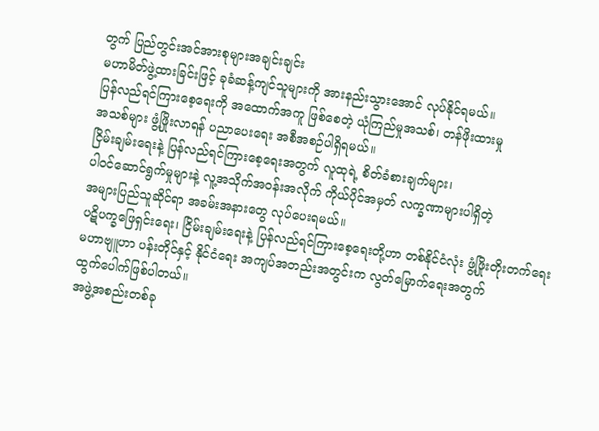တွက် ပြည်တွင်းအင်အားစုများအချင်းချင်း
မဟာမိတ်ဖွဲ့ထားခြင်းဖြင့် ခုခံဆန့်ကျင်သူများကို အားနည်းသွားအောင် လုပ်နိုင်ရမယ်။
ပြန်လည်ရင်ကြားစေ့ရေးကို အထောက်အကူ ဖြစ်စေတဲ့ ယုံကြည်မှုအသစ်၊ တန်ဖိုးထားမှု
အသစ်များ ဖွံ့ဖြိုးလာရန် ပညာပေးရေး အစီအစဉ်ပါရှိရမယ်။
ငြိမ်းချမ်းရေးနဲ့ ပြန်လည်ရင်ကြားစေ့ရေးအတွက် လူထုရဲ့ စိတ်ခံစားချက်များ၊
ပါ၀င်ဆောင်ရွက်မှုများနဲ့ လူ့အသိုက်အဝန်းအလိုက် ကိုယ်ပိုင်အမှတ် လက္ခဏာများပါရှိတဲ့
အများပြည်သူဆိုင်ရာ အခမ်းအနားတွေ လုပ်ပေးရမယ်။
ပဋိပက္ခဖြေရှင်းရေး၊ ငြိမ်းချမ်းရေးနဲ့ ပြန်လည်ရင်ကြားစေ့ရေးတို့ဟာ တစ်နိုင်ငံလုံး ဖွံ့ဖြိုးတိုးတက်ရေး
မဟာဗျူဟာ ပန်းတိုင်နှင့် နိုင်ငံရေး အကျပ်အတည်းအတွင်းက လွတ်မြောက်ရေးအတွက်
ထွက်ပေါက်ဖြစ်ပါတယ်။
အဖွဲ့အစည်းတစ်ခု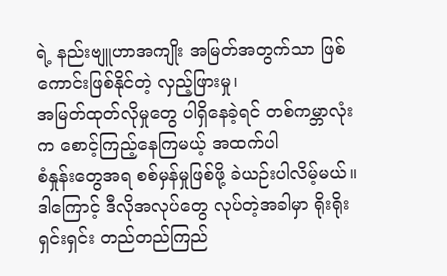ရဲ့ နည်းဗျူဟာအကျိုး အမြတ်အတွက်သာ ဖြစ်ကောင်းဖြစ်နိုင်တဲ့ လှည့်ဖြားမှု၊
အမြတ်ထုတ်လိုမှုတွေ ပါရှိနေခဲ့ရင် တစ်ကမ္ဘာလုံးက စောင့်ကြည့်နေကြမယ့် အထက်ပါ
စံနှုန်းတွေအရ စစ်မှန်မှုဖြစ်ဖို့ ခဲယဉ်းပါလိမ့်မယ်။
ဒါကြောင့် ဒီလိုအလုပ်တွေ လုပ်တဲ့အခါမှာ ရိုးရိုးရှင်းရှင်း တည်တည်ကြည်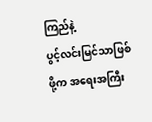ကြည်နဲ့
ပွင့်လင်းမြင်သာဖြစ်ဖို့က အရေးအကြီး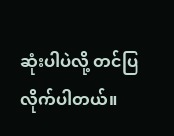ဆုံးပါပဲလို့ တင်ပြလိုက်ပါတယ်။